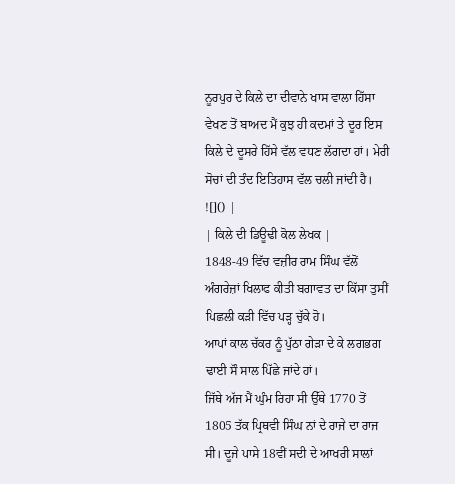ਨੂਰਪੁਰ ਦੇ ਕਿਲੇ ਦਾ ਦੀਵਾਨੇ ਖਾਸ ਵਾਲਾ ਹਿੱਸਾ ਵੇਖਣ ਤੋਂ ਬਾਅਦ ਮੈਂ ਕੁਝ ਹੀ ਕਦਮਾਂ ਤੇ ਦੂਰ ਇਸ ਕਿਲੇ ਦੇ ਦੂਸਰੇ ਹਿੱਸੇ ਵੱਲ ਵਧਣ ਲੱਗਦਾ ਹਾਂ। ਮੇਰੀ ਸੋਚਾਂ ਦੀ ਤੰਦ ਇਤਿਹਾਸ ਵੱਲ ਚਲੀ ਜਾਂਦੀ ਹੈ।
![]() |
| ਕਿਲੇ ਦੀ ਡਿਊਢੀ ਕੋਲ ਲੇਖਕ |
1848-49 ਵਿੱਚ ਵਜ਼ੀਰ ਰਾਮ ਸਿੰਘ ਵੱਲੋਂ ਅੰਗਰੇਜ਼ਾਂ ਖਿਲਾਫ ਕੀਤੀ ਬਗਾਵਤ ਦਾ ਕਿੱਸਾ ਤੁਸੀਂ ਪਿਛਲੀ ਕੜੀ ਵਿੱਚ ਪੜ੍ਹ ਚੁੱਕੇ ਹੋ।
ਆਪਾਂ ਕਾਲ ਚੱਕਰ ਨੂੰ ਪੁੱਠਾ ਗੇੜਾ ਦੇ ਕੇ ਲਗਭਗ ਢਾਈ ਸੌ ਸਾਲ ਪਿੱਛੇ ਜਾਂਦੇ ਹਾਂ।
ਜਿੱਥੇ ਅੱਜ ਮੈਂ ਘੁੰਮ ਰਿਹਾ ਸੀ ਉੱਥੇ 1770 ਤੋਂ 1805 ਤੱਕ ਪ੍ਰਿਥਵੀ ਸਿੰਘ ਨਾਂ ਦੇ ਰਾਜੇ ਦਾ ਰਾਜ ਸੀ। ਦੂਜੇ ਪਾਸੇ 18ਵੀਂ ਸਦੀ ਦੇ ਆਖਰੀ ਸਾਲਾਂ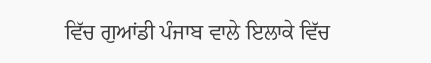ਵਿੱਚ ਗੁਆਂਡੀ ਪੰਜਾਬ ਵਾਲੇ ਇਲਾਕੇ ਵਿੱਚ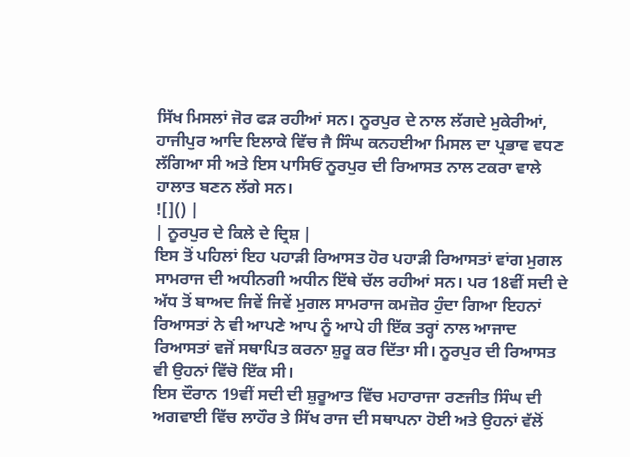ਸਿੱਖ ਮਿਸਲਾਂ ਜੋਰ ਫੜ ਰਹੀਆਂ ਸਨ। ਨੂਰਪੁਰ ਦੇ ਨਾਲ ਲੱਗਦੇ ਮੁਕੇਰੀਆਂ, ਹਾਜੀਪੁਰ ਆਦਿ ਇਲਾਕੇ ਵਿੱਚ ਜੈ ਸਿੰਘ ਕਨਹਈਆ ਮਿਸਲ ਦਾ ਪ੍ਰਭਾਵ ਵਧਣ ਲੱਗਿਆ ਸੀ ਅਤੇ ਇਸ ਪਾਸਿਓਂ ਨੂਰਪੁਰ ਦੀ ਰਿਆਸਤ ਨਾਲ ਟਕਰਾ ਵਾਲੇ ਹਾਲਾਤ ਬਣਨ ਲੱਗੇ ਸਨ।
![]() |
| ਨੂਰਪੁਰ ਦੇ ਕਿਲੇ ਦੇ ਦ੍ਰਿਸ਼ |
ਇਸ ਤੋਂ ਪਹਿਲਾਂ ਇਹ ਪਹਾੜੀ ਰਿਆਸਤ ਹੋਰ ਪਹਾੜੀ ਰਿਆਸਤਾਂ ਵਾਂਗ ਮੁਗਲ ਸਾਮਰਾਜ ਦੀ ਅਧੀਨਗੀ ਅਧੀਨ ਇੱਥੇ ਚੱਲ ਰਹੀਆਂ ਸਨ। ਪਰ 18ਵੀਂ ਸਦੀ ਦੇ ਅੱਧ ਤੋਂ ਬਾਅਦ ਜਿਵੇਂ ਜਿਵੇਂ ਮੁਗਲ ਸਾਮਰਾਜ ਕਮਜ਼ੋਰ ਹੁੰਦਾ ਗਿਆ ਇਹਨਾਂ ਰਿਆਸਤਾਂ ਨੇ ਵੀ ਆਪਣੇ ਆਪ ਨੂੰ ਆਪੇ ਹੀ ਇੱਕ ਤਰ੍ਹਾਂ ਨਾਲ ਆਜਾਦ ਰਿਆਸਤਾਂ ਵਜੋਂ ਸਥਾਪਿਤ ਕਰਨਾ ਸ਼ੁਰੂ ਕਰ ਦਿੱਤਾ ਸੀ। ਨੂਰਪੁਰ ਦੀ ਰਿਆਸਤ ਵੀ ਉਹਨਾਂ ਵਿੱਚੋ ਇੱਕ ਸੀ।
ਇਸ ਦੌਰਾਨ 19ਵੀਂ ਸਦੀ ਦੀ ਸ਼ੁਰੂਆਤ ਵਿੱਚ ਮਹਾਰਾਜਾ ਰਣਜੀਤ ਸਿੰਘ ਦੀ ਅਗਵਾਈ ਵਿੱਚ ਲਾਹੌਰ ਤੇ ਸਿੱਖ ਰਾਜ ਦੀ ਸਥਾਪਨਾ ਹੋਈ ਅਤੇ ਉਹਨਾਂ ਵੱਲੋਂ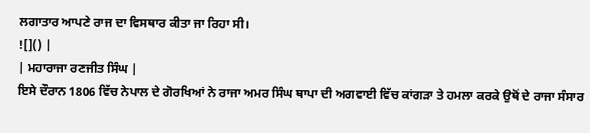ਲਗਾਤਾਰ ਆਪਣੇ ਰਾਜ ਦਾ ਵਿਸਥਾਰ ਕੀਤਾ ਜਾ ਰਿਹਾ ਸੀ।
![]() |
| ਮਹਾਰਾਜਾ ਰਣਜੀਤ ਸਿੰਘ |
ਇਸੇ ਦੌਰਾਨ 1806 ਵਿੱਚ ਨੇਪਾਲ ਦੇ ਗੋਰਖਿਆਂ ਨੇ ਰਾਜਾ ਅਮਰ ਸਿੰਘ ਥਾਪਾ ਦੀ ਅਗਵਾਈ ਵਿੱਚ ਕਾਂਗੜਾ ਤੇ ਹਮਲਾ ਕਰਕੇ ਉਥੋਂ ਦੇ ਰਾਜਾ ਸੰਸਾਰ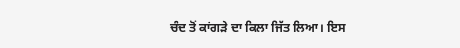ਚੰਦ ਤੋਂ ਕਾਂਗੜੇ ਦਾ ਕਿਲਾ ਜਿੱਤ ਲਿਆ। ਇਸ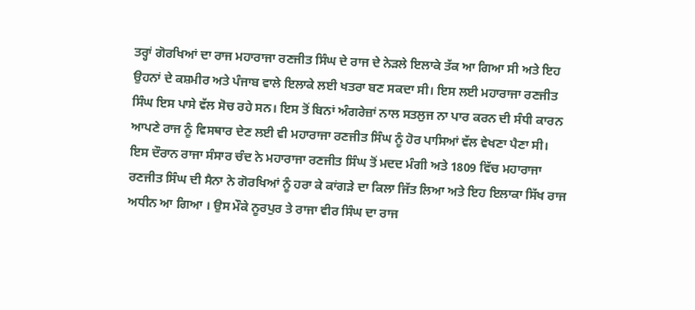ਤਰ੍ਹਾਂ ਗੋਰਖਿਆਂ ਦਾ ਰਾਜ ਮਹਾਰਾਜਾ ਰਣਜੀਤ ਸਿੰਘ ਦੇ ਰਾਜ ਦੇ ਨੇੜਲੇ ਇਲਾਕੇ ਤੱਕ ਆ ਗਿਆ ਸੀ ਅਤੇ ਇਹ ਉਹਨਾਂ ਦੇ ਕਸ਼ਮੀਰ ਅਤੇ ਪੰਜਾਬ ਵਾਲੇ ਇਲਾਕੇ ਲਈ ਖਤਰਾ ਬਣ ਸਕਦਾ ਸੀ। ਇਸ ਲਈ ਮਹਾਰਾਜਾ ਰਣਜੀਤ ਸਿੰਘ ਇਸ ਪਾਸੇ ਵੱਲ ਸੋਚ ਰਹੇ ਸਨ। ਇਸ ਤੋਂ ਬਿਨਾਂ ਅੰਗਰੇਜ਼ਾਂ ਨਾਲ ਸਤਲੁਜ ਨਾ ਪਾਰ ਕਰਨ ਦੀ ਸੰਧੀ ਕਾਰਨ ਆਪਣੇ ਰਾਜ ਨੂੰ ਵਿਸਥਾਰ ਦੇਣ ਲਈ ਵੀ ਮਹਾਰਾਜਾ ਰਣਜੀਤ ਸਿੰਘ ਨੂੰ ਹੋਰ ਪਾਸਿਆਂ ਵੱਲ ਵੇਖਣਾ ਪੈਣਾ ਸੀ।
ਇਸ ਦੌਰਾਨ ਰਾਜਾ ਸੰਸਾਰ ਚੰਦ ਨੇ ਮਹਾਰਾਜਾ ਰਣਜੀਤ ਸਿੰਘ ਤੋਂ ਮਦਦ ਮੰਗੀ ਅਤੇ 1809 ਵਿੱਚ ਮਹਾਰਾਜਾ ਰਣਜੀਤ ਸਿੰਘ ਦੀ ਸੈਨਾ ਨੇ ਗੋਰਖਿਆਂ ਨੂੰ ਹਰਾ ਕੇ ਕਾਂਗੜੇ ਦਾ ਕਿਲਾ ਜਿੱਤ ਲਿਆ ਅਤੇ ਇਹ ਇਲਾਕਾ ਸਿੱਖ ਰਾਜ ਅਧੀਨ ਆ ਗਿਆ । ਉਸ ਮੌਕੇ ਨੂਰਪੁਰ ਤੇ ਰਾਜਾ ਵੀਰ ਸਿੰਘ ਦਾ ਰਾਜ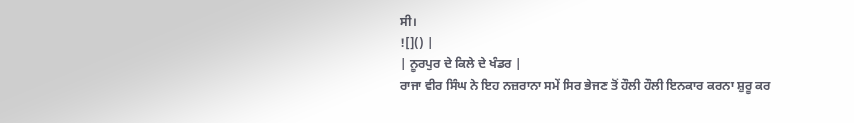ਸੀ।
![]() |
| ਨੂਰਪੁਰ ਦੇ ਕਿਲੇ ਦੇ ਖੰਡਰ |
ਰਾਜਾ ਵੀਰ ਸਿੰਘ ਨੇ ਇਹ ਨਜ਼ਰਾਨਾ ਸਮੇਂ ਸਿਰ ਭੇਜਣ ਤੋਂ ਹੌਲੀ ਹੌਲੀ ਇਨਕਾਰ ਕਰਨਾ ਸ਼ੁਰੂ ਕਰ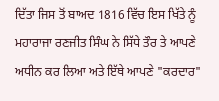ਦਿੱਤਾ ਜਿਸ ਤੋਂ ਬਾਅਦ 1816 ਵਿੱਚ ਇਸ ਖਿੱਤੇ ਨੂੰ ਮਹਾਰਾਜਾ ਰਣਜੀਤ ਸਿੰਘ ਨੇ ਸਿੱਧੇ ਤੌਰ ਤੇ ਆਪਣੇ ਅਧੀਨ ਕਰ ਲਿਆ ਅਤੇ ਇੱਥੇ ਆਪਣੇ "ਕਰਦਾਰ"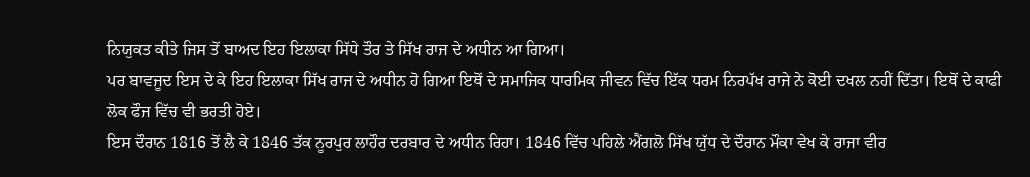ਨਿਯੁਕਤ ਕੀਤੇ ਜਿਸ ਤੋਂ ਬਾਅਦ ਇਹ ਇਲਾਕਾ ਸਿੱਧੇ ਤੌਰ ਤੇ ਸਿੱਖ ਰਾਜ ਦੇ ਅਧੀਨ ਆ ਗਿਆ।
ਪਰ ਬਾਵਜੂਦ ਇਸ ਦੇ ਕੇ ਇਹ ਇਲਾਕਾ ਸਿੱਖ ਰਾਜ ਦੇ ਅਧੀਨ ਹੋ ਗਿਆ ਇਥੋਂ ਦੇ ਸਮਾਜਿਕ ਧਾਰਮਿਕ ਜੀਵਨ ਵਿੱਚ ਇੱਕ ਧਰਮ ਨਿਰਪੱਖ ਰਾਜੇ ਨੇ ਕੋਈ ਦਖਲ ਨਹੀਂ ਦਿੱਤਾ। ਇਥੋਂ ਦੇ ਕਾਫੀ ਲੋਕ ਫੌਜ ਵਿੱਚ ਵੀ ਭਰਤੀ ਹੋਏ।
ਇਸ ਦੌਰਾਨ 1816 ਤੋਂ ਲੈ ਕੇ 1846 ਤੱਕ ਨੂਰਪੁਰ ਲਾਹੌਰ ਦਰਬਾਰ ਦੇ ਅਧੀਨ ਰਿਹਾ। 1846 ਵਿੱਚ ਪਹਿਲੇ ਐਂਗਲੋ ਸਿੱਖ ਯੁੱਧ ਦੇ ਦੌਰਾਨ ਮੌਕਾ ਵੇਖ ਕੇ ਰਾਜਾ ਵੀਰ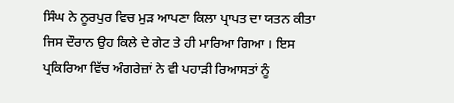ਸਿੰਘ ਨੇ ਨੂਰਪੁਰ ਵਿਚ ਮੁੜ ਆਪਣਾ ਕਿਲਾ ਪ੍ਰਾਪਤ ਦਾ ਯਤਨ ਕੀਤਾ ਜਿਸ ਦੌਰਾਨ ਉਹ ਕਿਲੇ ਦੇ ਗੇਟ ਤੇ ਹੀ ਮਾਰਿਆ ਗਿਆ । ਇਸ ਪ੍ਰਕਿਰਿਆ ਵਿੱਚ ਅੰਗਰੇਜ਼ਾਂ ਨੇ ਵੀ ਪਹਾੜੀ ਰਿਆਸਤਾਂ ਨੂੰ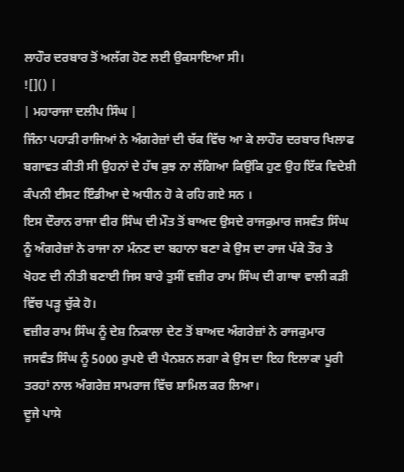ਲਾਹੌਰ ਦਰਬਾਰ ਤੋਂ ਅਲੱਗ ਹੋਣ ਲਈ ਉਕਸਾਇਆ ਸੀ।
![]() |
| ਮਹਾਰਾਜਾ ਦਲੀਪ ਸਿੰਘ |
ਜਿੰਨਾ ਪਹਾੜੀ ਰਾਜਿਆਂ ਨੇ ਅੰਗਰੇਜ਼ਾਂ ਦੀ ਚੱਕ ਵਿੱਚ ਆ ਕੇ ਲਾਹੌਰ ਦਰਬਾਰ ਖਿਲਾਫ ਬਗਾਵਤ ਕੀਤੀ ਸੀ ਉਹਨਾਂ ਦੇ ਹੱਥ ਕੁਝ ਨਾ ਲੱਗਿਆ ਕਿਉਂਕਿ ਹੁਣ ਉਹ ਇੱਕ ਵਿਦੇਸ਼ੀ ਕੰਪਨੀ ਈਸਟ ਇੰਡੀਆ ਦੇ ਅਧੀਨ ਹੋ ਕੇ ਰਹਿ ਗਏ ਸਨ ।
ਇਸ ਦੌਰਾਨ ਰਾਜਾ ਵੀਰ ਸਿੰਘ ਦੀ ਮੌਤ ਤੋਂ ਬਾਅਦ ਉਸਦੇ ਰਾਜਕੁਮਾਰ ਜਸਵੰਤ ਸਿੰਘ ਨੂੰ ਅੰਗਰੇਜ਼ਾਂ ਨੇ ਰਾਜਾ ਨਾ ਮੰਨਣ ਦਾ ਬਹਾਨਾ ਬਣਾ ਕੇ ਉਸ ਦਾ ਰਾਜ ਪੱਕੇ ਤੌਰ ਤੇ ਖੋਹਣ ਦੀ ਨੀਤੀ ਬਣਾਈ ਜਿਸ ਬਾਰੇ ਤੁਸੀਂ ਵਜ਼ੀਰ ਰਾਮ ਸਿੰਘ ਦੀ ਗਾਥਾ ਵਾਲੀ ਕੜੀ ਵਿੱਚ ਪੜ੍ਹ ਚੁੱਕੇ ਹੋ।
ਵਜ਼ੀਰ ਰਾਮ ਸਿੰਘ ਨੂੰ ਦੇਸ਼ ਨਿਕਾਲਾ ਦੇਣ ਤੋਂ ਬਾਅਦ ਅੰਗਰੇਜ਼ਾਂ ਨੇ ਰਾਜਕੁਮਾਰ ਜਸਵੰਤ ਸਿੰਘ ਨੂੰ 5000 ਰੁਪਏ ਦੀ ਪੈਨਸ਼ਨ ਲਗਾ ਕੇ ਉਸ ਦਾ ਇਹ ਇਲਾਕਾ ਪੂਰੀ ਤਰਹਾਂ ਨਾਲ ਅੰਗਰੇਜ਼ ਸਾਮਰਾਜ ਵਿੱਚ ਸ਼ਾਮਿਲ ਕਰ ਲਿਆ।
ਦੂਜੇ ਪਾਸੇ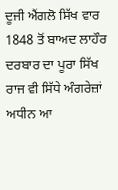ਦੂਜੀ ਐਂਗਲੋ ਸਿੱਖ ਵਾਰ 1848 ਤੋਂ ਬਾਅਦ ਲਾਹੌਰ ਦਰਬਾਰ ਦਾ ਪੂਰਾ ਸਿੱਖ ਰਾਜ ਵੀ ਸਿੱਧੇ ਅੰਗਰੇਜ਼ਾਂ ਅਧੀਨ ਆ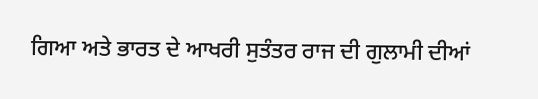ਗਿਆ ਅਤੇ ਭਾਰਤ ਦੇ ਆਖਰੀ ਸੁਤੰਤਰ ਰਾਜ ਦੀ ਗੁਲਾਮੀ ਦੀਆਂ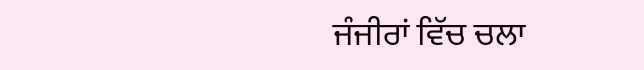ਜੰਜੀਰਾਂ ਵਿੱਚ ਚਲਾ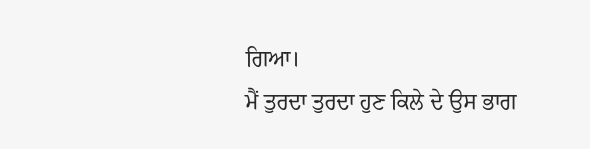ਗਿਆ।
ਮੈਂ ਤੁਰਦਾ ਤੁਰਦਾ ਹੁਣ ਕਿਲੇ ਦੇ ਉਸ ਭਾਗ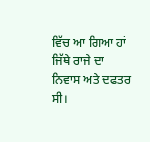ਵਿੱਚ ਆ ਗਿਆ ਹਾਂ ਜਿੱਥੇ ਰਾਜੇ ਦਾ ਨਿਵਾਸ ਅਤੇ ਦਫਤਰ ਸੀ।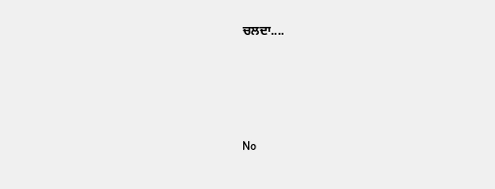ਚਲਦਾ....





No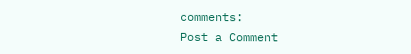comments:
Post a Comment